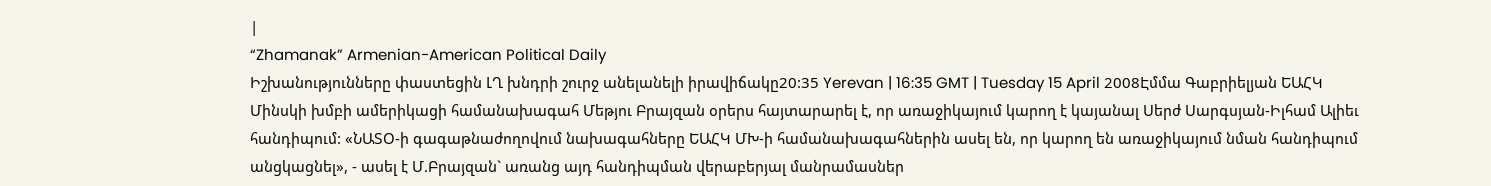|
“Zhamanak” Armenian-American Political Daily
Իշխանությունները փաստեցին ԼՂ խնդրի շուրջ անելանելի իրավիճակը20:35 Yerevan | 16:35 GMT | Tuesday 15 April 2008Էմմա Գաբրիելյան ԵԱՀԿ Մինսկի խմբի ամերիկացի համանախագահ Մեթյու Բրայզան օրերս հայտարարել է, որ առաջիկայում կարող է կայանալ Սերժ Սարգսյան-Իլհամ Ալիեւ հանդիպում: «ՆԱՏՕ-ի գագաթնաժողովում նախագահները ԵԱՀԿ ՄԽ-ի համանախագահներին ասել են, որ կարող են առաջիկայում նման հանդիպում անցկացնել», - ասել է Մ.Բրայզան` առանց այդ հանդիպման վերաբերյալ մանրամասներ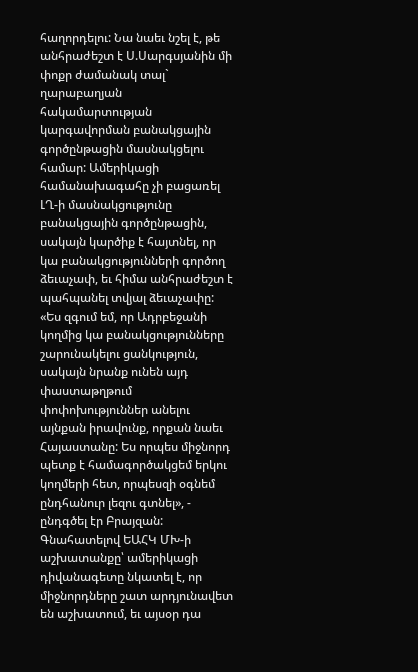հաղորդելու: Նա նաեւ նշել է, թե անհրաժեշտ է Ս.Սարգսյանին մի փոքր ժամանակ տալ` ղարաբաղյան հակամարտության կարգավորման բանակցային գործընթացին մասնակցելու համար: Ամերիկացի համանախագահը չի բացառել ԼՂ-ի մասնակցությունը բանակցային գործընթացին, սակայն կարծիք է հայտնել, որ կա բանակցությունների գործող ձեւաչափ, եւ հիմա անհրաժեշտ է պահպանել տվյալ ձեւաչափը: «Ես զգում եմ, որ Ադրբեջանի կողմից կա բանակցությունները շարունակելու ցանկություն, սակայն նրանք ունեն այդ փաստաթղթում փոփոխություններ անելու այնքան իրավունք, որքան նաեւ Հայաստանը: Ես որպես միջնորդ պետք է համագործակցեմ երկու կողմերի հետ, որպեսզի օգնեմ ընդհանուր լեզու գտնել», - ընդգծել էր Բրայզան: Գնահատելով ԵԱՀԿ ՄԽ-ի աշխատանքը՝ ամերիկացի դիվանագետը նկատել է, որ միջնորդները շատ արդյունավետ են աշխատում, եւ այսօր դա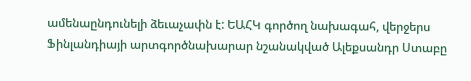ամենաընդունելի ձեւաչափն է: ԵԱՀԿ գործող նախագահ, վերջերս Ֆինլանդիայի արտգործնախարար նշանակված Ալեքսանդր Ստաբը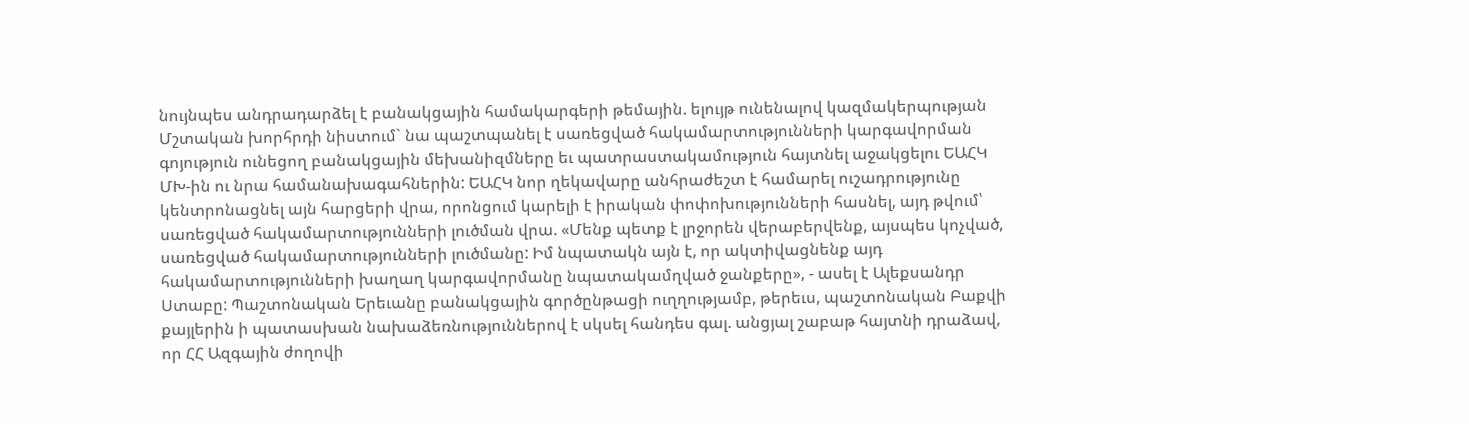նույնպես անդրադարձել է բանակցային համակարգերի թեմային. ելույթ ունենալով կազմակերպության Մշտական խորհրդի նիստում` նա պաշտպանել է սառեցված հակամարտությունների կարգավորման գոյություն ունեցող բանակցային մեխանիզմները եւ պատրաստակամություն հայտնել աջակցելու ԵԱՀԿ ՄԽ-ին ու նրա համանախագահներին: ԵԱՀԿ նոր ղեկավարը անհրաժեշտ է համարել ուշադրությունը կենտրոնացնել այն հարցերի վրա, որոնցում կարելի է իրական փոփոխությունների հասնել, այդ թվում՝ սառեցված հակամարտությունների լուծման վրա. «Մենք պետք է լրջորեն վերաբերվենք, այսպես կոչված, սառեցված հակամարտությունների լուծմանը: Իմ նպատակն այն է, որ ակտիվացնենք այդ հակամարտությունների խաղաղ կարգավորմանը նպատակամղված ջանքերը», - ասել է Ալեքսանդր Ստաբը: Պաշտոնական Երեւանը բանակցային գործընթացի ուղղությամբ, թերեւս, պաշտոնական Բաքվի քայլերին ի պատասխան նախաձեռնություններով է սկսել հանդես գալ. անցյալ շաբաթ հայտնի դրաձավ, որ ՀՀ Ազգային ժողովի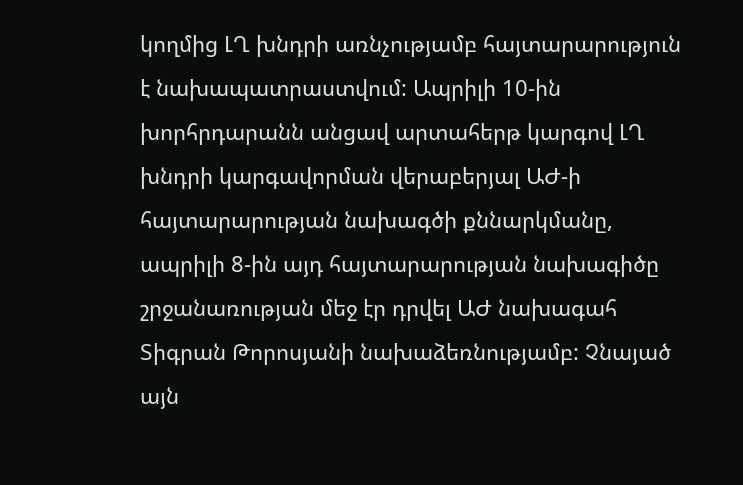կողմից ԼՂ խնդրի առնչությամբ հայտարարություն է նախապատրաստվում: Ապրիլի 10-ին խորհրդարանն անցավ արտահերթ կարգով ԼՂ խնդրի կարգավորման վերաբերյալ ԱԺ-ի հայտարարության նախագծի քննարկմանը, ապրիլի 8-ին այդ հայտարարության նախագիծը շրջանառության մեջ էր դրվել ԱԺ նախագահ Տիգրան Թորոսյանի նախաձեռնությամբ: Չնայած այն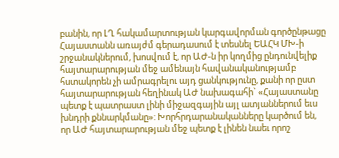բանին, որ ԼՂ հակամարտության կարգավորման գործընթացը Հայաստանն առայժմ գերադասում է տեսնել ԵԱՀԿ ՄԽ-ի շրջանակներում, խոսվում է, որ ԱԺ-ն իր կողմից ընդունվելիք հայտարարության մեջ ամենայն հավանականությամբ հստակորեն չի ամրագրելու այդ ցանկությունը, քանի որ ըստ հայտարարության հեղինակ ԱԺ նախագահի` «Հայաստանը պետք է պատրաստ լինի միջազգային այլ ատյաններում եւս խնդրի քննարկմանը»: Խորհրդարանականները կարծում են, որ ԱԺ հայտարարության մեջ պետք է լինեն նաեւ որոշ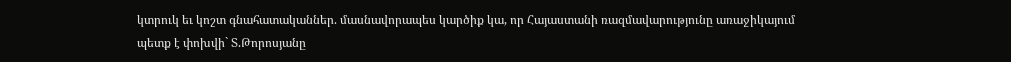կտրուկ եւ կոշտ գնահատականներ. մասնավորապես կարծիք կա, որ Հայաստանի ռազմավարությունը առաջիկայում պետք է փոխվի` Տ.Թորոսյանը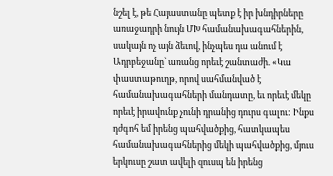նշել է, թե Հայաստանը պետք է իր խնդիրները առաջադրի նույն ՄԽ համանախագահներին, սակայն ոչ այն ձեւով, ինչպես դա անում է Ադրբեջանը` առանց որեւէ շանտաժի. «Կա փաստաթուղթ, որով սահմանված է համանախագահների մանդատը, եւ որեւէ մեկը որեւէ իրավունք չունի դրանից դուրս գալու: Ինքս դժգոհ եմ իրենց պահվածքից, հատկապես համանախագահներից մեկի պահվածքից, մյուս երկուսը շատ ավելի զուսպ են իրենց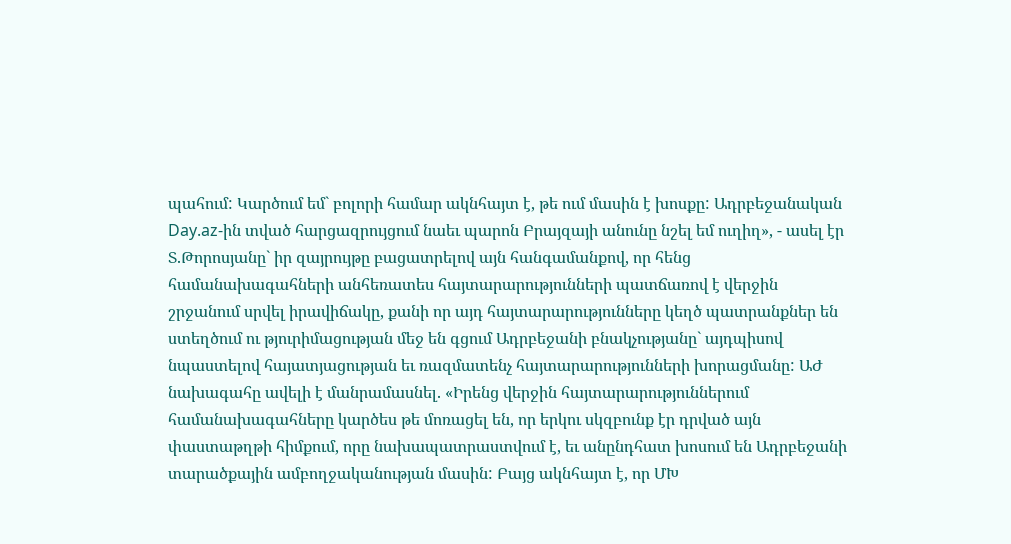պահում: Կարծում եմ` բոլորի համար ակնհայտ է, թե ում մասին է խոսքը: Ադրբեջանական Day.az-ին տված հարցազրույցում նաեւ պարոն Բրայզայի անունը նշել եմ ուղիղ», - ասել էր Տ.Թորոսյանը` իր զայրույթը բացատրելով այն հանգամանքով, որ հենց համանախագահների անհեռատես հայտարարությունների պատճառով է վերջին շրջանում սրվել իրավիճակը, քանի որ այդ հայտարարությունները կեղծ պատրանքներ են ստեղծում ու թյուրիմացության մեջ են գցում Ադրբեջանի բնակչությանը` այդպիսով նպաստելով հայատյացության եւ ռազմատենչ հայտարարությունների խորացմանը: ԱԺ նախագահը ավելի է մանրամասնել. «Իրենց վերջին հայտարարություններում համանախագահները կարծես թե մոռացել են, որ երկու սկզբունք էր դրված այն փաստաթղթի հիմքում, որը նախապատրաստվում է, եւ անընդհատ խոսում են Ադրբեջանի տարածքային ամբողջականության մասին: Բայց ակնհայտ է, որ ՄԽ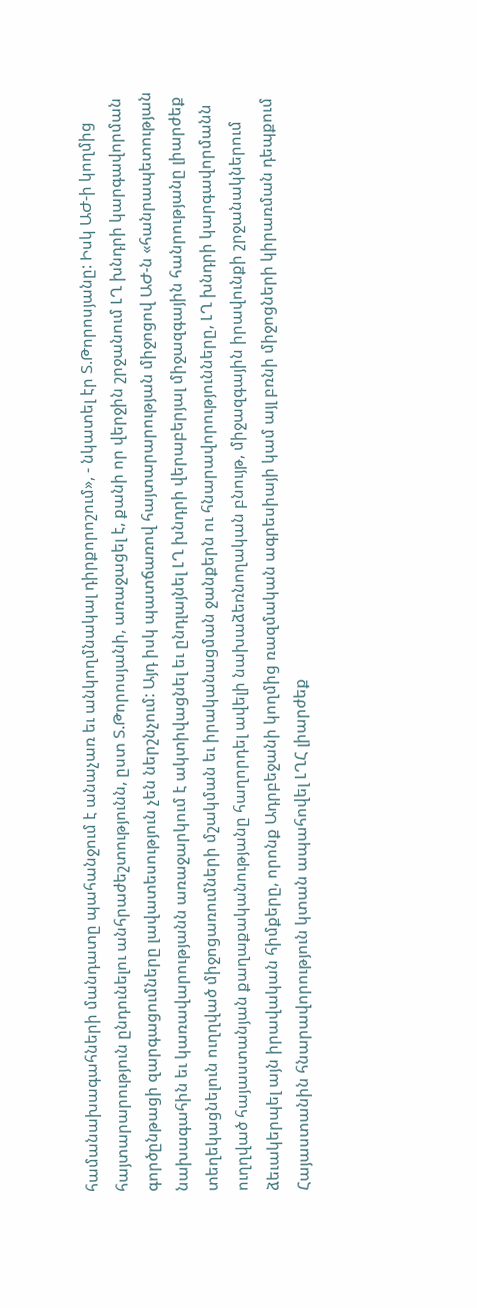համանախագահների մանդատը պահանջում է անաչառ եւ անկողմնակալ դիրքորոշում», - նկատել էր Տ.Թորոսյանը: Իսկ ԱԺ-ի կողմից հայտարարություն ընդունելու անհրաժեշտությունն, ըստ Տ.Թորոսյանի, առաջացել է, քանի որ վերջին շրջանում ԼՂ խնդրի կարգավորման գործընթացի զարգացումները լավատեսություն չեն ներշնչում: Այդ իսկ պատճառով հայտարարության միջոցով ԱԺ-ն «հանրապետության նախագահին եւ կառավարությանն առաջարկում է ակտիվացնել եւ ընդլայնել ԼՂ խնդրի վերաբերյալ միջազգային հանրությանը լիարժեք տեղեկացնելուն ուղղված միջոցառումների մշակման եւ իրականացման ջանքերն ու հնարավորությունները, ԼՂ խնդրի կարգավորմանն ուղղված հայաստանյան քաղաքականությանը հաղորդել ավելի նախաձեռնողական բնույթ, միջազգային իրավունքի շրջանակներում ձեւակերպել այն իրավական հիմքերը, որոնք Ադրբեջանի կողմից ռազմական ագրեսիայի կամ այլ բռնի միջոցների կիրառման դեպքում Հայաստանին հնարավորություն կտան ապահովել ԼՂՀ լիարժեք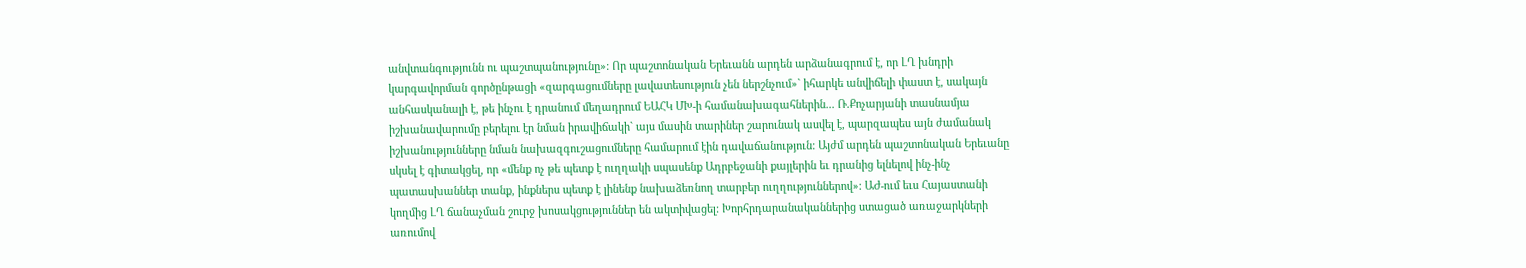անվտանգությունն ու պաշտպանությունը»: Որ պաշտոնական Երեւանն արդեն արձանագրում է, որ ԼՂ խնդրի կարգավորման գործընթացի «զարգացումները լավատեսություն չեն ներշնչում»` իհարկե անվիճելի փաստ է, սակայն անհասկանալի է, թե ինչու է դրանում մեղադրում ԵԱՀԿ ՄԽ-ի համանախագահներին... Ռ.Քոչարյանի տասնամյա իշխանավարումը բերելու էր նման իրավիճակի` այս մասին տարիներ շարունակ ասվել է, պարզապես այն ժամանակ իշխանությունները նման նախազգուշացումները համարում էին դավաճանություն: Այժմ արդեն պաշտոնական Երեւանը սկսել է գիտակցել, որ «մենք ոչ թե պետք է ուղղակի սպասենք Ադրբեջանի քայլերին եւ դրանից ելնելով ինչ-ինչ պատասխաններ տանք, ինքներս պետք է լինենք նախաձեռնող տարբեր ուղղություններով»: ԱԺ-ում եւս Հայաստանի կողմից ԼՂ ճանաչման շուրջ խոսակցություններ են ակտիվացել: Խորհրդարանականներից ստացած առաջարկների առումով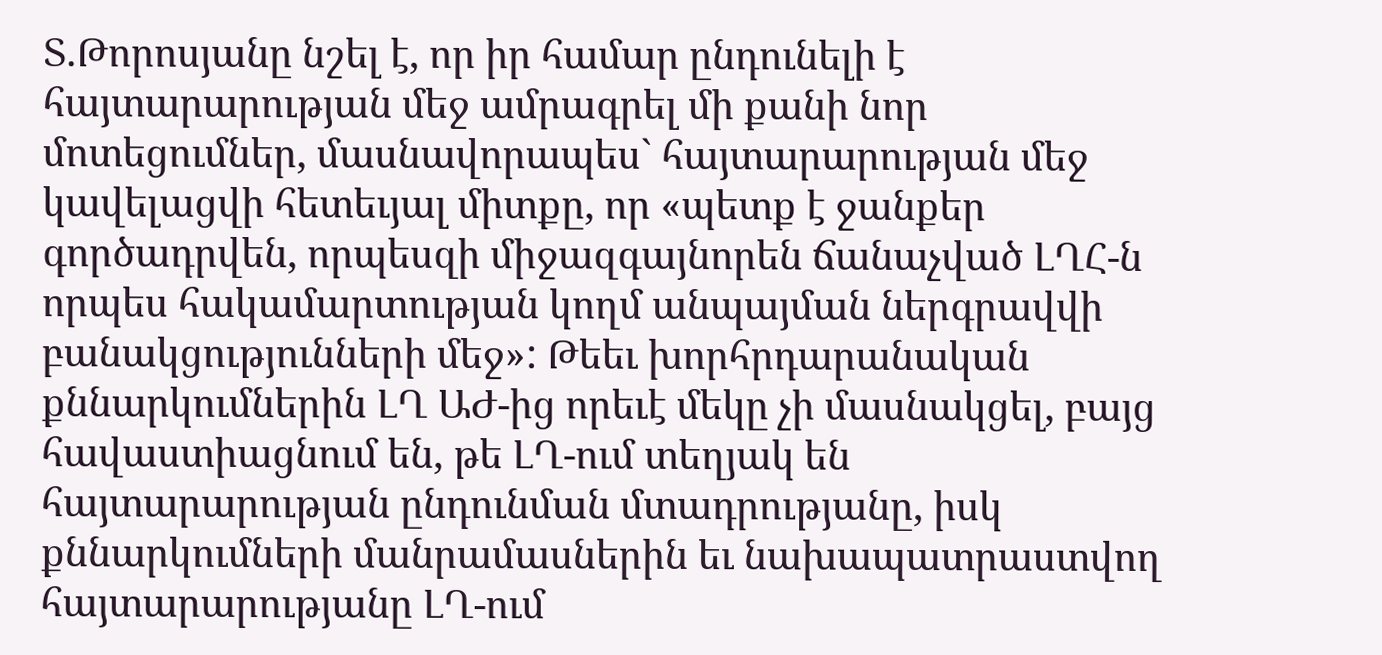Տ.Թորոսյանը նշել է, որ իր համար ընդունելի է հայտարարության մեջ ամրագրել մի քանի նոր մոտեցումներ, մասնավորապես` հայտարարության մեջ կավելացվի հետեւյալ միտքը, որ «պետք է ջանքեր գործադրվեն, որպեսզի միջազգայնորեն ճանաչված ԼՂՀ-ն որպես հակամարտության կողմ անպայման ներգրավվի բանակցությունների մեջ»: Թեեւ խորհրդարանական քննարկումներին ԼՂ ԱԺ-ից որեւէ մեկը չի մասնակցել, բայց հավաստիացնում են, թե ԼՂ-ում տեղյակ են հայտարարության ընդունման մտադրությանը, իսկ քննարկումների մանրամասներին եւ նախապատրաստվող հայտարարությանը ԼՂ-ում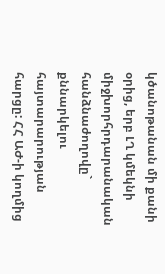կծանոթանան մի քանի օրից, երբ ԼՂ կմեկնի միջխորհրդարանական հանձնաժողովը` քննարկելու հայտարարության հարցը: ՀՀ ԱԺ-ի կողմից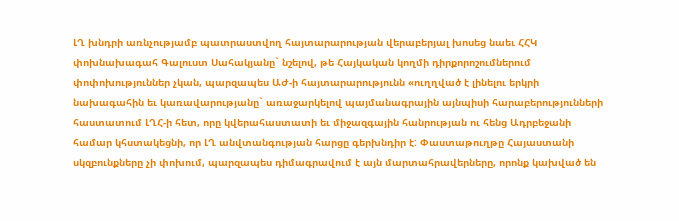ԼՂ խնդրի առնչությամբ պատրաստվող հայտարարության վերաբերյալ խոսեց նաեւ ՀՀԿ փոխնախագահ Գալուստ Սահակյանը` նշելով, թե Հայկական կողմի դիրքորոշումներում փոփոխություններ չկան, պարզապես ԱԺ-ի հայտարարությունն «ուղղված է լինելու երկրի նախագահին եւ կառավարությանը` առաջարկելով պայմանագրային այնպիսի հարաբերությունների հաստատում ԼՂՀ-ի հետ, որը կվերահաստատի եւ միջազգային հանրության ու հենց Ադրբեջանի համար կհստակեցնի, որ ԼՂ անվտանգության հարցը գերխնդիր է: Փաստաթուղթը Հայաստանի սկզբունքները չի փոխում, պարզապես դիմագրավում է այն մարտահրավերները, որոնք կախված են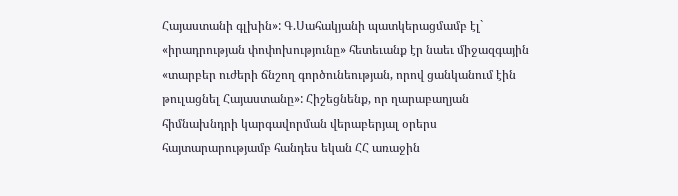Հայաստանի գլխին»: Գ.Սահակյանի պատկերացմամբ էլ` «իրադրության փոփոխությունը» հետեւանք էր նաեւ միջազգային «տարբեր ուժերի ճնշող գործունեության, որով ցանկանում էին թուլացնել Հայաստանը»: Հիշեցնենք, որ ղարաբաղյան հիմնախնդրի կարգավորման վերաբերյալ օրերս հայտարարությամբ հանդես եկան ՀՀ առաջին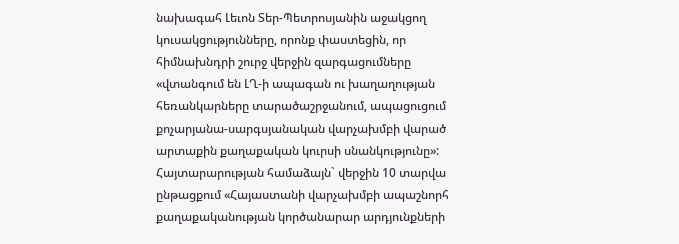նախագահ Լեւոն Տեր-Պետրոսյանին աջակցող կուսակցությունները, որոնք փաստեցին, որ հիմնախնդրի շուրջ վերջին զարգացումները «վտանգում են ԼՂ-ի ապագան ու խաղաղության հեռանկարները տարածաշրջանում, ապացուցում քոչարյանա-սարգսյանական վարչախմբի վարած արտաքին քաղաքական կուրսի սնանկությունը»: Հայտարարության համաձայն` վերջին 10 տարվա ընթացքում «Հայաստանի վարչախմբի ապաշնորհ քաղաքականության կործանարար արդյունքների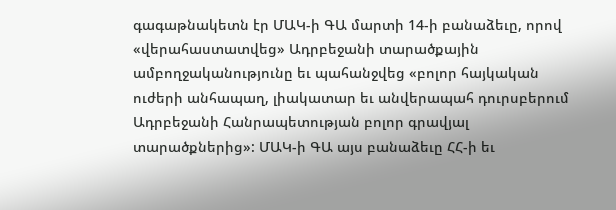գագաթնակետն էր ՄԱԿ-ի ԳԱ մարտի 14-ի բանաձեւը, որով «վերահաստատվեց» Ադրբեջանի տարածքային ամբողջականությունը եւ պահանջվեց «բոլոր հայկական ուժերի անհապաղ, լիակատար եւ անվերապահ դուրսբերում Ադրբեջանի Հանրապետության բոլոր գրավյալ տարածքներից»: ՄԱԿ-ի ԳԱ այս բանաձեւը ՀՀ-ի եւ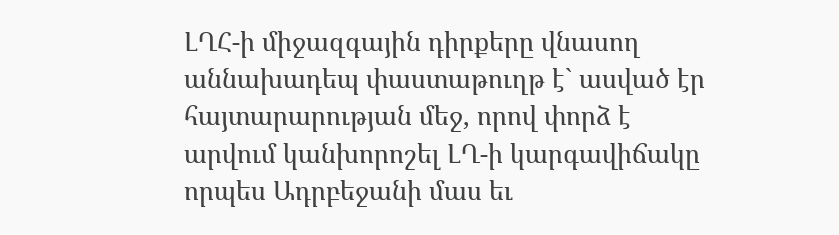ԼՂՀ-ի միջազգային դիրքերը վնասող աննախադեպ փաստաթուղթ է` ասված էր հայտարարության մեջ, որով փորձ է արվում կանխորոշել ԼՂ-ի կարգավիճակը որպես Ադրբեջանի մաս եւ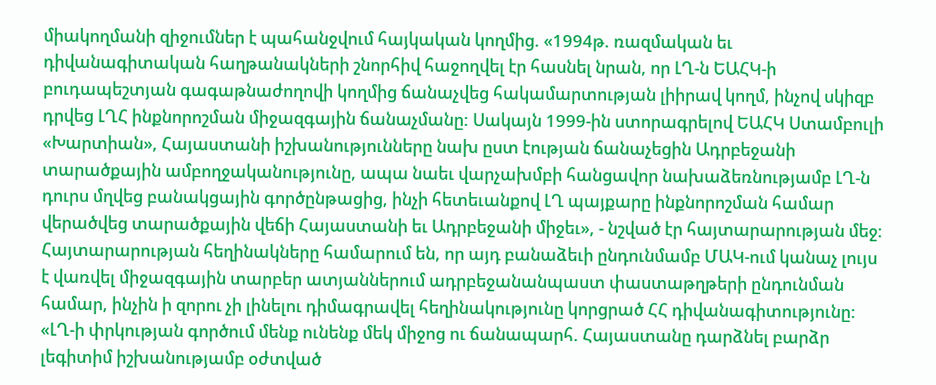միակողմանի զիջումներ է պահանջվում հայկական կողմից. «1994թ. ռազմական եւ դիվանագիտական հաղթանակների շնորհիվ հաջողվել էր հասնել նրան, որ ԼՂ-ն ԵԱՀԿ-ի բուդապեշտյան գագաթնաժողովի կողմից ճանաչվեց հակամարտության լիիրավ կողմ, ինչով սկիզբ դրվեց ԼՂՀ ինքնորոշման միջազգային ճանաչմանը: Սակայն 1999-ին ստորագրելով ԵԱՀԿ Ստամբուլի «Խարտիան», Հայաստանի իշխանությունները նախ ըստ էության ճանաչեցին Ադրբեջանի տարածքային ամբողջականությունը, ապա նաեւ վարչախմբի հանցավոր նախաձեռնությամբ ԼՂ-ն դուրս մղվեց բանակցային գործընթացից, ինչի հետեւանքով ԼՂ պայքարը ինքնորոշման համար վերածվեց տարածքային վեճի Հայաստանի եւ Ադրբեջանի միջեւ», - նշված էր հայտարարության մեջ: Հայտարարության հեղինակները համարում են, որ այդ բանաձեւի ընդունմամբ ՄԱԿ-ում կանաչ լույս է վառվել միջազգային տարբեր ատյաններում ադրբեջանանպաստ փաստաթղթերի ընդունման համար, ինչին ի զորու չի լինելու դիմագրավել հեղինակությունը կորցրած ՀՀ դիվանագիտությունը: «ԼՂ-ի փրկության գործում մենք ունենք մեկ միջոց ու ճանապարհ. Հայաստանը դարձնել բարձր լեգիտիմ իշխանությամբ օժտված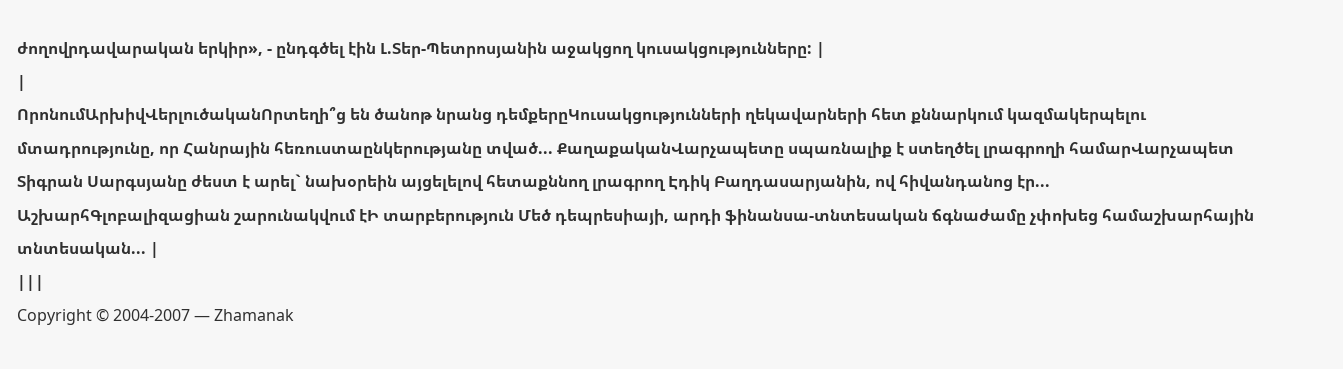ժողովրդավարական երկիր», - ընդգծել էին Լ.Տեր-Պետրոսյանին աջակցող կուսակցությունները: |
|
ՈրոնումԱրխիվՎերլուծականՈրտեղի՞ց են ծանոթ նրանց դեմքերըԿուսակցությունների ղեկավարների հետ քննարկում կազմակերպելու մտադրությունը, որ Հանրային հեռուստաընկերությանը տված... ՔաղաքականՎարչապետը սպառնալիք է ստեղծել լրագրողի համարՎարչապետ Տիգրան Սարգսյանը ժեստ է արել` նախօրեին այցելելով հետաքննող լրագրող Էդիկ Բաղդասարյանին, ով հիվանդանոց էր... ԱշխարհԳլոբալիզացիան շարունակվում էԻ տարբերություն Մեծ դեպրեսիայի, արդի ֆինանսա-տնտեսական ճգնաժամը չփոխեց համաշխարհային տնտեսական... |
|||
Copyright © 2004-2007 — Zhamanak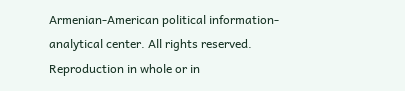Armenian-American political information-analytical center. All rights reserved. Reproduction in whole or in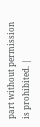part without permission is prohibited. |